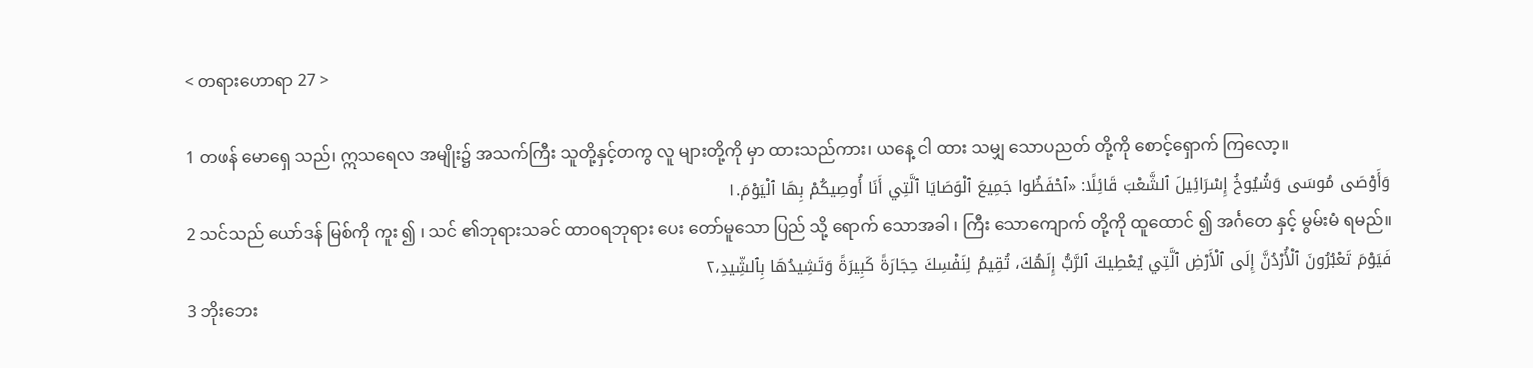< တရားဟောရာ 27 >

1 တဖန် မောရှေ သည်၊ ဣသရေလ အမျိုး၌ အသက်ကြီး သူတို့နှင့်တကွ လူ များတို့ကို မှာ ထားသည်ကား၊ ယနေ့ ငါ ထား သမျှ သောပညတ် တို့ကို စောင့်ရှောက် ကြလော့။
وَأَوْصَى مُوسَى وَشُيُوخُ إِسْرَائِيلَ ٱلشَّعْبَ قَائِلًا: «ٱحْفَظُوا جَمِيعَ ٱلْوَصَايَا ٱلَّتِي أَنَا أُوصِيكُمْ بِهَا ٱلْيَوْمَ.١
2 သင်သည် ယော်ဒန် မြစ်ကို ကူး ၍ ၊ သင် ၏ဘုရားသခင် ထာဝရဘုရား ပေး တော်မူသော ပြည် သို့ ရောက် သောအခါ ၊ ကြီး သောကျောက် တို့ကို ထူထောင် ၍ အင်္ဂတေ နှင့် မွမ်းမံ ရမည်။
فَيَوْمَ تَعْبُرُونَ ٱلْأُرْدُنَّ إِلَى ٱلْأَرْضِ ٱلَّتِي يُعْطِيكَ ٱلرَّبُّ إِلَهُكَ، تُقِيمُ لِنَفْسِكَ حِجَارَةً كَبِيرَةً وَتَشِيدُهَا بِٱلشِّيدِ،٢
3 ဘိုးဘေး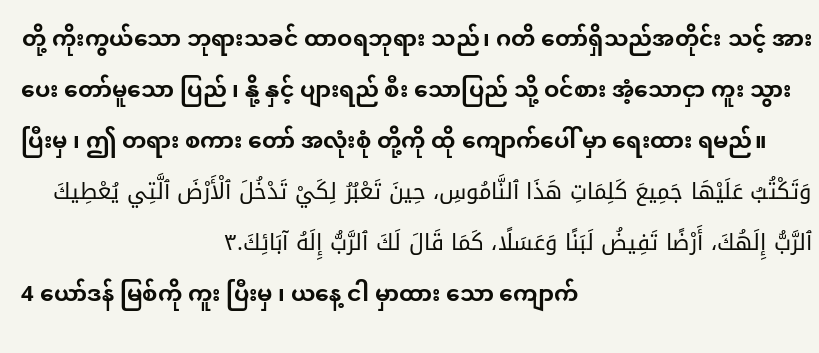တို့ ကိုးကွယ်သော ဘုရားသခင် ထာဝရဘုရား သည်၊ ဂတိ တော်ရှိသည်အတိုင်း သင့် အား ပေး တော်မူသော ပြည် ၊ နို့ နှင့် ပျားရည် စီး သောပြည် သို့ ဝင်စား အံ့သောငှာ ကူး သွားပြီးမှ ၊ ဤ တရား စကား တော် အလုံးစုံ တို့ကို ထို ကျောက်ပေါ် မှာ ရေးထား ရမည်။
وَتَكْتُبُ عَلَيْهَا جَمِيعَ كَلِمَاتِ هَذَا ٱلنَّامُوسِ، حِينَ تَعْبُرُ لِكَيْ تَدْخُلَ ٱلْأَرْضَ ٱلَّتِي يُعْطِيكَ ٱلرَّبُّ إِلَهُكَ، أَرْضًا تَفِيضُ لَبَنًا وَعَسَلًا، كَمَا قَالَ لَكَ ٱلرَّبُّ إِلَهُ آبَائِكَ.٣
4 ယော်ဒန် မြစ်ကို ကူး ပြီးမှ ၊ ယနေ့ ငါ မှာထား သော ကျောက်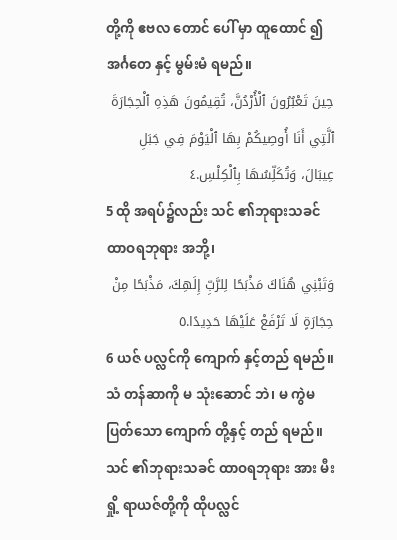တို့ကို ဧဗလ တောင် ပေါ် မှာ ထူထောင် ၍ အင်္ဂတေ နှင့် မွမ်းမံ ရမည်။
حِينَ تَعْبُرُونَ ٱلْأُرْدُنَّ، تُقِيمُونَ هَذِهِ ٱلْحِجَارَةَ ٱلَّتِي أَنَا أُوصِيكُمْ بِهَا ٱلْيَوْمَ فِي جَبَلِ عِيبَالَ، وَتُكَلِّسُهَا بِٱلْكِلْسِ.٤
5 ထို အရပ်၌လည်း သင် ၏ဘုရားသခင် ထာဝရဘုရား အဘို့၊
وَتَبْنِي هُنَاكَ مَذْبَحًا لِلرَّبِّ إِلَهِكَ، مَذْبَحًا مِنْ حِجَارَةٍ لَا تَرْفَعْ عَلَيْهَا حَدِيدًا.٥
6 ယဇ် ပလ္လင်ကို ကျောက် နှင့်တည် ရမည်။ သံ တန်ဆာကို မ သုံးဆောင် ဘဲ၊ မ ကွဲမပြတ်သော ကျောက် တို့နှင့် တည် ရမည်။ သင် ၏ဘုရားသခင် ထာဝရဘုရား အား မီးရှို့ ရာယဇ်တို့ကို ထိုပလ္လင်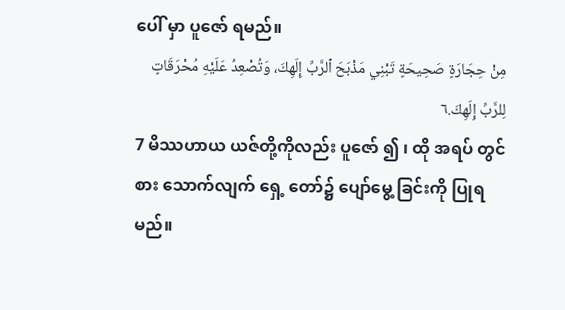ပေါ် မှာ ပူဇော် ရမည်။
مِنْ حِجَارَةٍ صَحِيحَةٍ تَبْنِي مَذْبَحَ ٱلرَّبِّ إِلَهِكَ، وَتُصْعِدُ عَلَيْهِ مُحْرَقَاتٍ لِلرَّبِّ إِلَهِكَ.٦
7 မိဿဟာယ ယဇ်တို့ကိုလည်း ပူဇော် ၍ ၊ ထို အရပ် တွင် စား သောက်လျက် ရှေ့ တော်၌ ပျော်မွေ့ ခြင်းကို ပြုရမည်။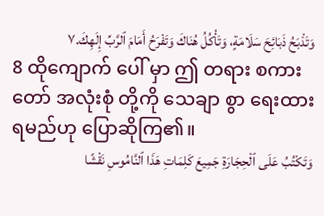وَتَذْبَحُ ذَبَائِحَ سَلَامَةٍ، وَتَأْكُلُ هُنَاكَ وَتَفْرَحُ أَمَامَ ٱلرَّبِّ إِلَهِكَ.٧
8 ထိုကျောက် ပေါ် မှာ ဤ တရား စကား တော် အလုံးစုံ တို့ကို သေချာ စွာ ရေးထား ရမည်ဟု ပြောဆိုကြ၏။
وَتَكْتُبُ عَلَى ٱلْحِجَارَةِ جَمِيعَ كَلِمَاتِ هَذَا ٱلنَّامُوسِ نَقْشًا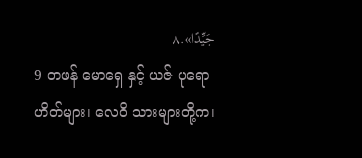جَيِّدًا».٨
9 တဖန် မောရှေ နှင့် ယဇ် ပုရောဟိတ်များ၊ လေဝိ သားများတို့က၊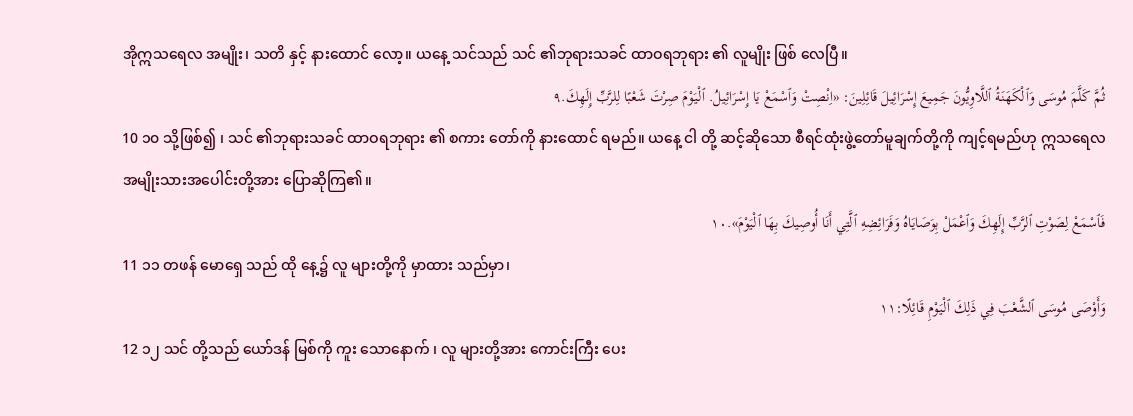အိုဣသရေလ အမျိုး၊ သတိ နှင့် နားထောင် လော့။ ယနေ့ သင်သည် သင် ၏ဘုရားသခင် ထာဝရဘုရား ၏ လူမျိုး ဖြစ် လေပြီ။
ثُمَّ كَلَّمَ مُوسَى وَٱلْكَهَنَةُ ٱللَّاوِيُّونَ جَمِيعَ إِسْرَائِيلَ قَائِلِينَ: «اِنْصِتْ وَٱسْمَعْ يَا إِسْرَائِيلُ. ٱلْيَوْمَ صِرْتَ شَعْبًا لِلرَّبِّ إِلَهِكَ.٩
10 ၁၀ သို့ဖြစ်၍ ၊ သင် ၏ဘုရားသခင် ထာဝရဘုရား ၏ စကား တော်ကို နားထောင် ရမည်။ ယနေ့ ငါ တို့ ဆင့်ဆိုသော စီရင်ထုံးဖွဲ့တော်မူချက်တို့ကို ကျင့်ရမည်ဟု ဣသရေလအမျိုးသားအပေါင်းတို့အား ပြောဆိုကြ၏။
فَٱسْمَعْ لِصَوْتِ ٱلرَّبِّ إِلَهِكَ وَٱعْمَلْ بِوَصَايَاهُ وَفَرَائِضِهِ ٱلَّتِي أَنَا أُوصِيكَ بِهَا ٱلْيَوْمَ».١٠
11 ၁၁ တဖန် မောရှေ သည် ထို နေ့၌ လူ များတို့ကို မှာထား သည်မှာ၊
وَأَوْصَى مُوسَى ٱلشَّعْبَ فِي ذَلِكَ ٱلْيَوْمِ قَائِلًا:١١
12 ၁၂ သင် တို့သည် ယော်ဒန် မြစ်ကို ကူး သောနောက် ၊ လူ များတို့အား ကောင်းကြီး ပေး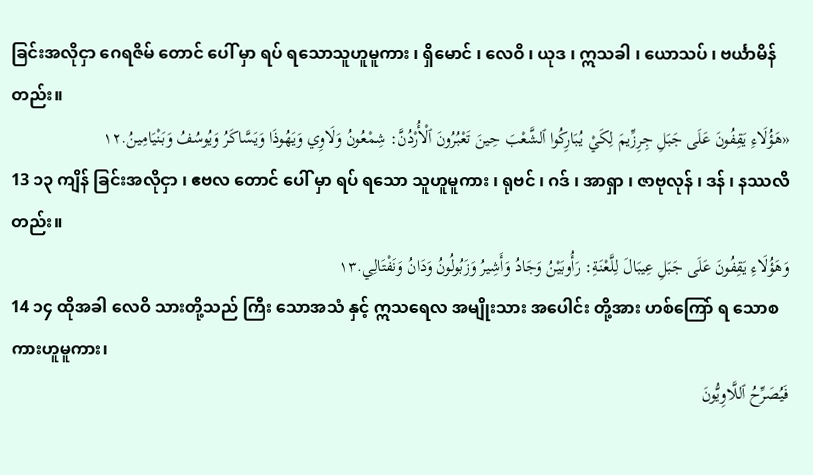ခြင်းအလိုငှာ ဂေရဇိမ် တောင် ပေါ် မှာ ရပ် ရသောသူဟူမူကား ၊ ရှိမောင် ၊ လေဝိ ၊ ယုဒ ၊ ဣသခါ ၊ ယောသပ် ၊ ဗင်္ယာမိန် တည်း။
«هَؤُلَاءِ يَقِفُونَ عَلَى جَبَلِ جِرِزِّيمَ لِكَيْ يُبَارِكُوا ٱلشَّعْبَ حِينَ تَعْبُرُونَ ٱلْأُرْدُنَّ: شِمْعُونُ وَلَاوِي وَيَهُوذَا وَيَسَّاكَرُ وَيُوسُفُ وَبَنْيَامِينُ.١٢
13 ၁၃ ကျိန် ခြင်းအလိုငှာ ၊ ဧဗလ တောင် ပေါ် မှာ ရပ် ရသော သူဟူမူကား ၊ ရုဗင် ၊ ဂဒ် ၊ အာရှာ ၊ ဇာဗုလုန် ၊ ဒန် ၊ နဿလိ တည်း။
وَهَؤُلَاءِ يَقِفُونَ عَلَى جَبَلِ عِيبَالَ لِلَّعْنَةِ: رَأُوبَيْنُ وَجَادُ وَأَشِيرُ وَزَبُولُونُ وَدَانُ وَنَفْتَالِي.١٣
14 ၁၄ ထိုအခါ လေဝိ သားတို့သည် ကြီး သောအသံ နှင့် ဣသရေလ အမျိုးသား အပေါင်း တို့အား ဟစ်ကြော် ရ သောစကားဟူမူကား၊
فَيُصَرِّحُ ٱللَّاوِيُّونَ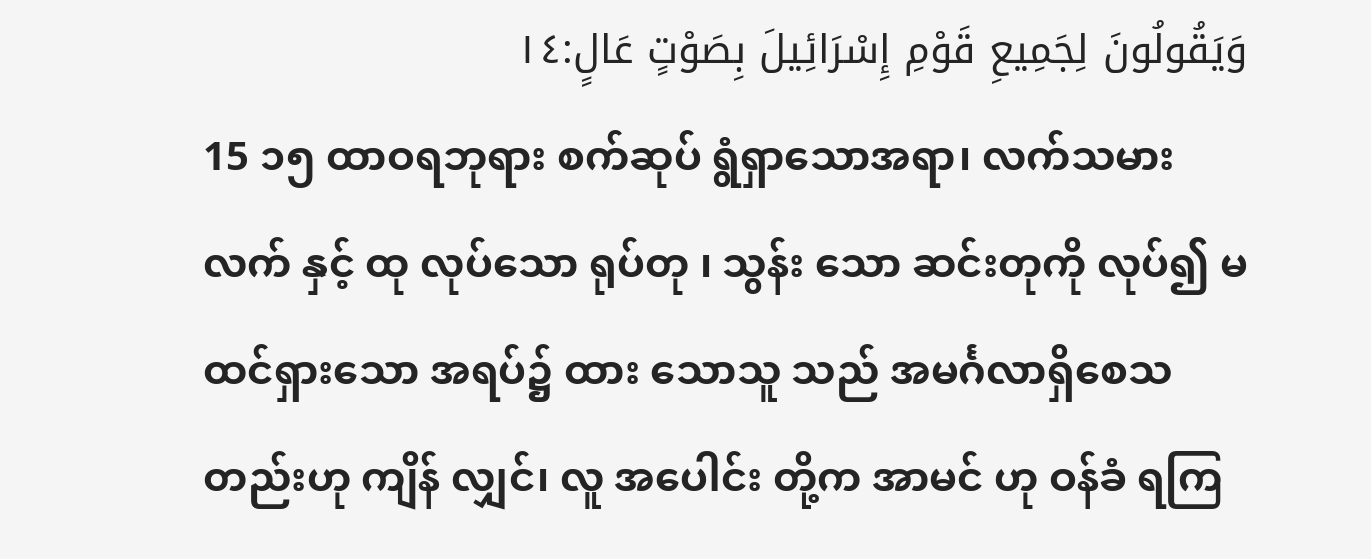وَيَقُولُونَ لِجَمِيعِ قَوْمِ إِسْرَائِيلَ بِصَوْتٍ عَالٍ:١٤
15 ၁၅ ထာဝရဘုရား စက်ဆုပ် ရွံရှာသောအရာ၊ လက်သမား လက် နှင့် ထု လုပ်သော ရုပ်တု ၊ သွန်း သော ဆင်းတုကို လုပ်၍ မ ထင်ရှားသော အရပ်၌ ထား သောသူ သည် အမင်္ဂလာရှိစေသတည်းဟု ကျိန် လျှင်၊ လူ အပေါင်း တို့က အာမင် ဟု ဝန်ခံ ရကြ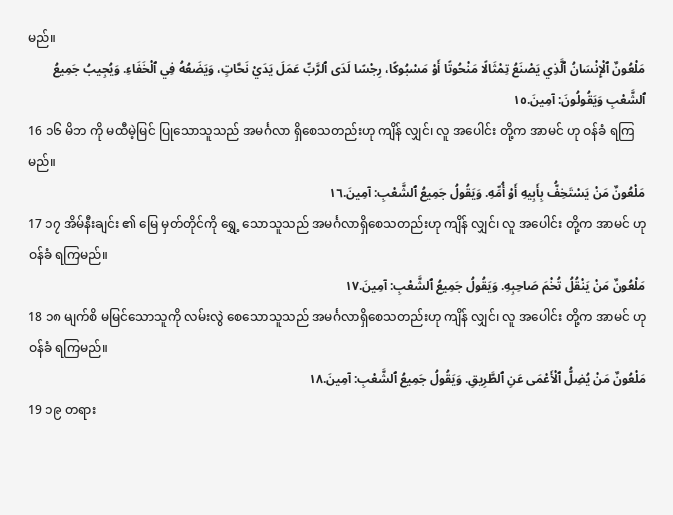မည်။
مَلْعُونٌ ٱلْإِنْسَانُ ٱلَّذِي يَصْنَعُ تِمْثَالًا مَنْحُوتًا أَوْ مَسْبُوكًا، رِجْسًا لَدَى ٱلرَّبِّ عَمَلَ يَدَيْ نَحَّاتٍ، وَيَضَعُهُ فِي ٱلْخَفَاءِ. وَيُجِيبُ جَمِيعُ ٱلشَّعْبِ وَيَقُولُونَ: آمِينَ.١٥
16 ၁၆ မိဘ ကို မထီမဲ့မြင် ပြုသောသူသည် အမင်္ဂလာ ရှိစေသတည်းဟု ကျိန် လျှင်၊ လူ အပေါင်း တို့က အာမင် ဟု ဝန်ခံ ရကြမည်။
مَلْعُونٌ مَنْ يَسْتَخِفُّ بِأَبِيهِ أَوْ أُمِّهِ. وَيَقُولُ جَمِيعُ ٱلشَّعْبِ: آمِينَ.١٦
17 ၁၇ အိမ်နီးချင်း ၏ မြေ မှတ်တိုင်ကို ရွှေ့ သောသူသည် အမင်္ဂလာရှိစေသတည်းဟု ကျိန် လျှင်၊ လူ အပေါင်း တို့က အာမင် ဟု ဝန်ခံ ရကြမည်။
مَلْعُونٌ مَنْ يَنْقُلُ تُخْمَ صَاحِبِهِ. وَيَقُولُ جَمِيعُ ٱلشَّعْبِ: آمِينَ.١٧
18 ၁၈ မျက်စိ မမြင်သောသူကို လမ်းလွဲ စေသောသူသည် အမင်္ဂလာရှိစေသတည်းဟု ကျိန် လျှင်၊ လူ အပေါင်း တို့က အာမင် ဟု ဝန်ခံ ရကြမည်။
مَلْعُونٌ مَنْ يُضِلُّ ٱلْأَعْمَى عَنِ ٱلطَّرِيقِ. وَيَقُولُ جَمِيعُ ٱلشَّعْبِ: آمِينَ.١٨
19 ၁၉ တရား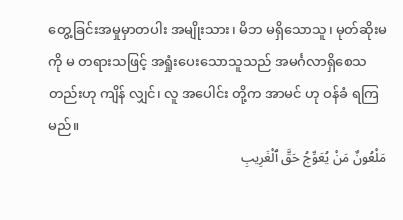တွေ့ခြင်းအမှုမှာတပါး အမျိုးသား၊ မိဘ မရှိသောသူ၊ မုတ်ဆိုးမ ကို မ တရားသဖြင့် အရှုံးပေးသောသူသည် အမင်္ဂလာရှိစေသတည်းဟု ကျိန် လျှင်၊ လူ အပေါင်း တို့က အာမင် ဟု ဝန်ခံ ရကြမည်။
مَلْعُونٌ مَنْ يُعَوِّجُ حَقَّ ٱلْغَرِيبِ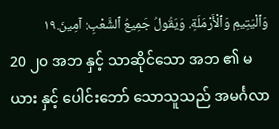وَٱلْيَتِيمِ وَٱلْأَرْمَلَةِ. وَيَقُولُ جَمِيعُ ٱلشَّعْبِ: آمِينَ.١٩
20 ၂၀ အဘ နှင့် သာဆိုင်သော အဘ ၏ မယား နှင့် ပေါင်းဘော် သောသူသည် အမင်္ဂလာ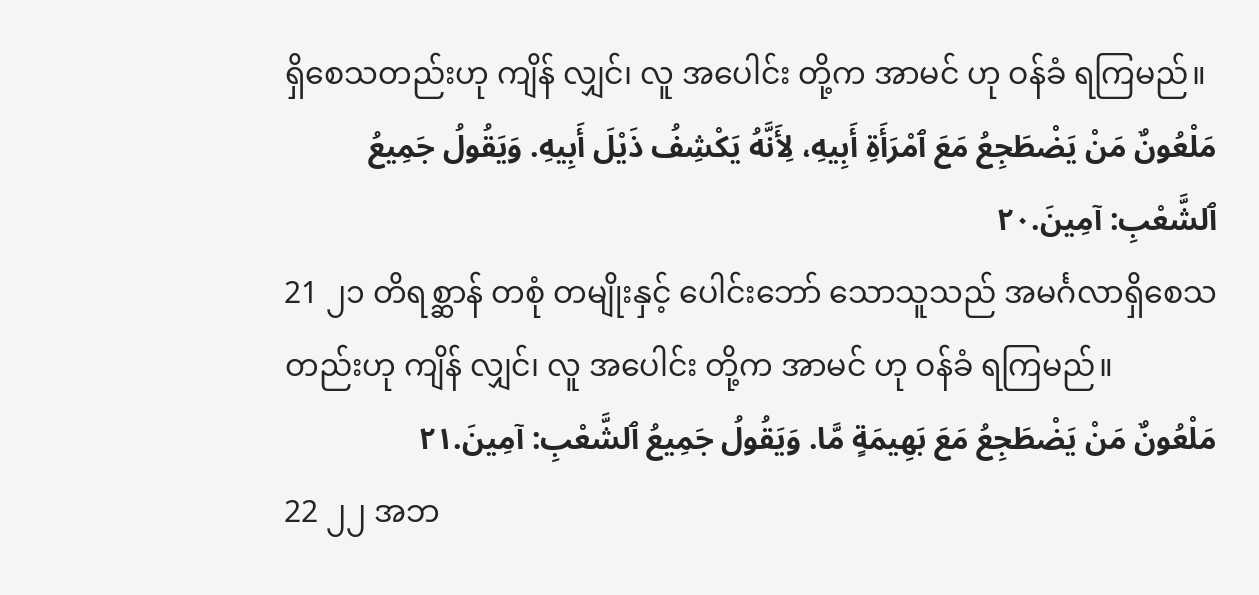ရှိစေသတည်းဟု ကျိန် လျှင်၊ လူ အပေါင်း တို့က အာမင် ဟု ဝန်ခံ ရကြမည်။
مَلْعُونٌ مَنْ يَضْطَجِعُ مَعَ ٱمْرَأَةِ أَبِيهِ، لِأَنَّهُ يَكْشِفُ ذَيْلَ أَبِيهِ. وَيَقُولُ جَمِيعُ ٱلشَّعْبِ: آمِينَ.٢٠
21 ၂၁ တိရစ္ဆာန် တစုံ တမျိုးနှင့် ပေါင်းဘော် သောသူသည် အမင်္ဂလာရှိစေသတည်းဟု ကျိန် လျှင်၊ လူ အပေါင်း တို့က အာမင် ဟု ဝန်ခံ ရကြမည်။
مَلْعُونٌ مَنْ يَضْطَجِعُ مَعَ بَهِيمَةٍ مَّا. وَيَقُولُ جَمِيعُ ٱلشَّعْبِ: آمِينَ.٢١
22 ၂၂ အဘ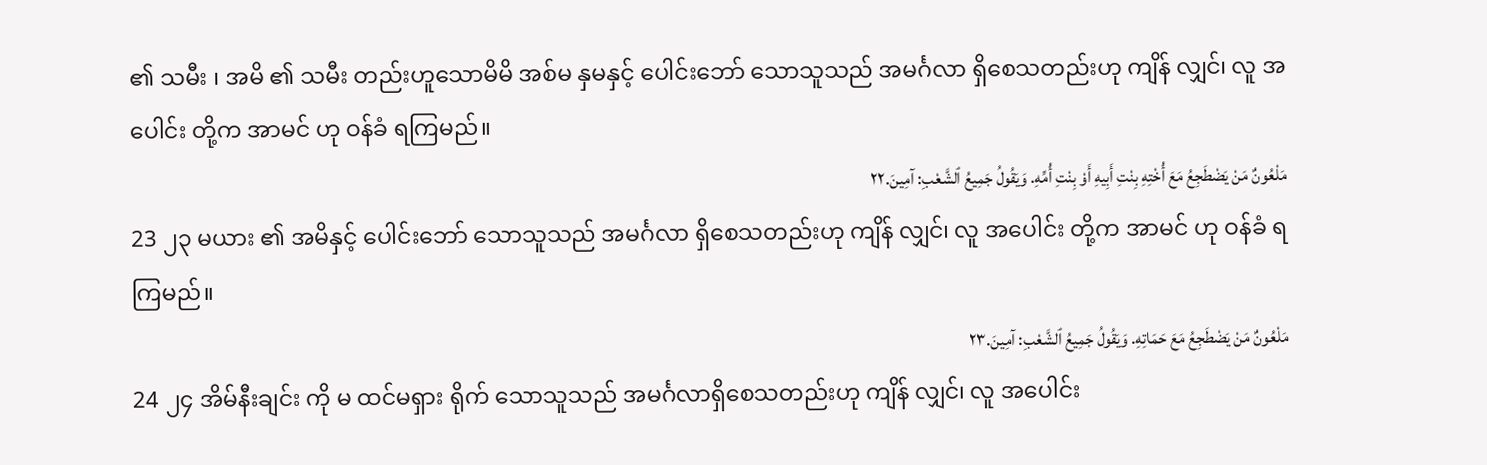၏ သမီး ၊ အမိ ၏ သမီး တည်းဟူသောမိမိ အစ်မ နှမနှင့် ပေါင်းဘော် သောသူသည် အမင်္ဂလာ ရှိစေသတည်းဟု ကျိန် လျှင်၊ လူ အပေါင်း တို့က အာမင် ဟု ဝန်ခံ ရကြမည်။
مَلْعُونٌ مَنْ يَضْطَجِعُ مَعَ أُخْتِهِ بِنْتِ أَبِيهِ أَوْ بِنْتِ أُمِّهِ. وَيَقُولُ جَمِيعُ ٱلشَّعْبِ: آمِينَ.٢٢
23 ၂၃ မယား ၏ အမိနှင့် ပေါင်းဘော် သောသူသည် အမင်္ဂလာ ရှိစေသတည်းဟု ကျိန် လျှင်၊ လူ အပေါင်း တို့က အာမင် ဟု ဝန်ခံ ရကြမည်။
مَلْعُونٌ مَنْ يَضْطَجِعُ مَعَ حَمَاتِهِ. وَيَقُولُ جَمِيعُ ٱلشَّعْبِ: آمِينَ.٢٣
24 ၂၄ အိမ်နီးချင်း ကို မ ထင်မရှား ရိုက် သောသူသည် အမင်္ဂလာရှိစေသတည်းဟု ကျိန် လျှင်၊ လူ အပေါင်း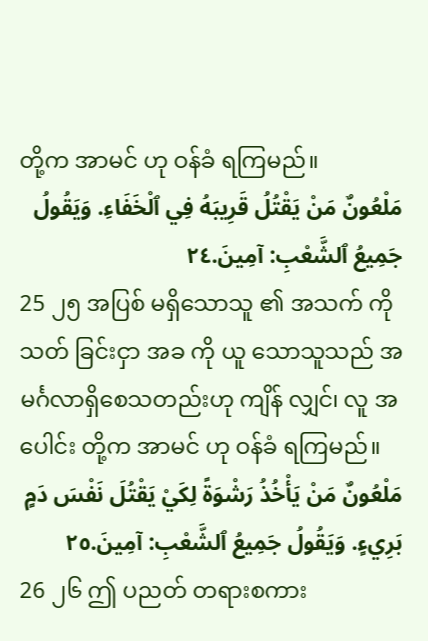တို့က အာမင် ဟု ဝန်ခံ ရကြမည်။
مَلْعُونٌ مَنْ يَقْتُلُ قَرِيبَهُ فِي ٱلْخَفَاءِ. وَيَقُولُ جَمِيعُ ٱلشَّعْبِ: آمِينَ.٢٤
25 ၂၅ အပြစ် မရှိသောသူ ၏ အသက် ကို သတ် ခြင်းငှာ အခ ကို ယူ သောသူသည် အမင်္ဂလာရှိစေသတည်းဟု ကျိန် လျှင်၊ လူ အပေါင်း တို့က အာမင် ဟု ဝန်ခံ ရကြမည်။
مَلْعُونٌ مَنْ يَأْخُذُ رَشْوَةً لِكَيْ يَقْتُلَ نَفْسَ دَمٍ بَرِيءٍ. وَيَقُولُ جَمِيعُ ٱلشَّعْبِ: آمِينَ.٢٥
26 ၂၆ ဤ ပညတ် တရားစကား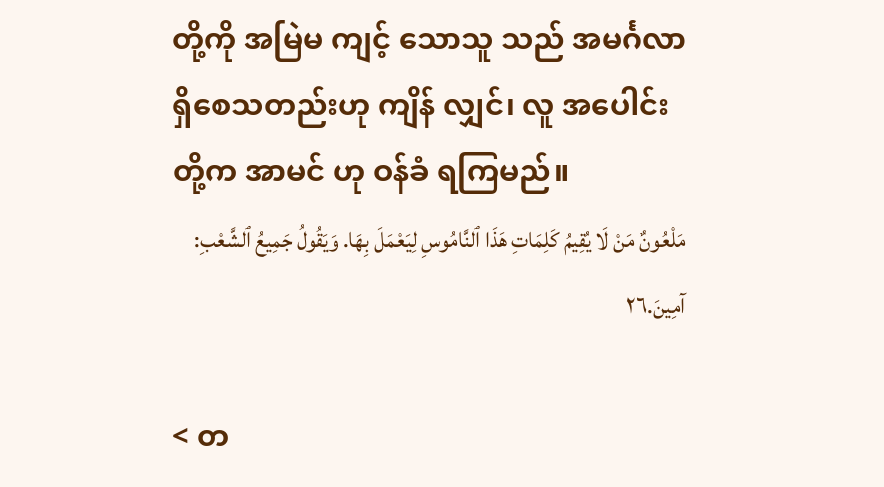တို့ကို အမြဲမ ကျင့် သောသူ သည် အမင်္ဂလာရှိစေသတည်းဟု ကျိန် လျှင်၊ လူ အပေါင်း တို့က အာမင် ဟု ဝန်ခံ ရကြမည်။
مَلْعُونٌ مَنْ لَا يُقِيمُ كَلِمَاتِ هَذَا ٱلنَّامُوسِ لِيَعْمَلَ بِهَا. وَيَقُولُ جَمِيعُ ٱلشَّعْبِ: آمِينَ.٢٦

< တ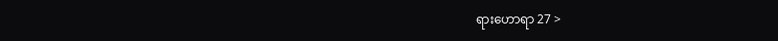ရားဟောရာ 27 >